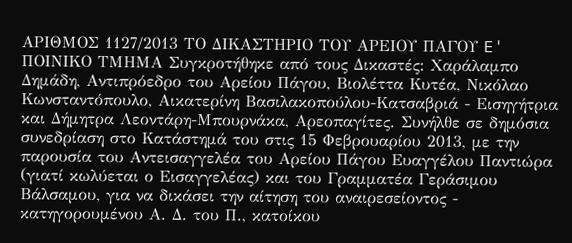ΑΡΙΘΜΟΣ 1127/2013 ΤΟ ΔΙΚΑΣΤΗΡΙΟ ΤΟΥ ΑΡΕΙΟΥ ΠΑΓΟΥ E' ΠΟΙΝΙΚΟ ΤΜΗΜΑ Συγκροτήθηκε από τους Δικαστές: Χαράλαμπο Δημάδη, Αντιπρόεδρο του Αρείου Πάγου, Βιολέττα Κυτέα, Νικόλαο Κωνσταντόπουλο, Αικατερίνη Βασιλακοπούλου-Κατσαβριά - Εισηγήτρια και Δήμητρα Λεοντάρη-Μπουρνάκα, Αρεοπαγίτες. Συνήλθε σε δημόσια συνεδρίαση στο Κατάστημά του στις 15 Φεβρουαρίου 2013, με την παρουσία του Αντεισαγγελέα του Αρείου Πάγου Ευαγγέλου Παντιώρα (γιατί κωλύεται ο Εισαγγελέας) και του Γραμματέα Γεράσιμου Βάλσαμου, για να δικάσει την αίτηση του αναιρεσείοντος - κατηγορουμένου Α. Δ. του Π., κατοίκου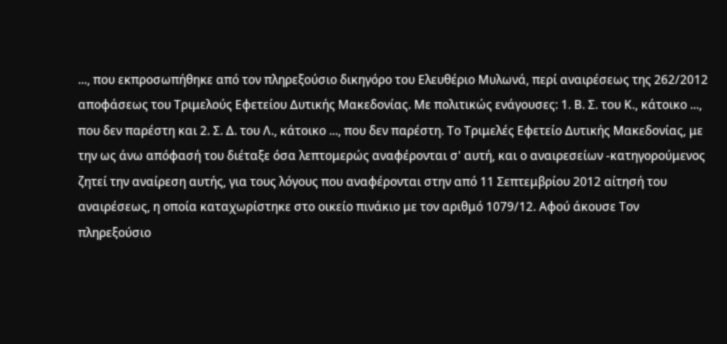..., που εκπροσωπήθηκε από τον πληρεξούσιο δικηγόρο του Ελευθέριο Μυλωνά, περί αναιρέσεως της 262/2012 αποφάσεως του Τριμελούς Εφετείου Δυτικής Μακεδονίας. Με πολιτικώς ενάγουσες: 1. Β. Σ. του Κ., κάτοικο ..., που δεν παρέστη και 2. Σ. Δ. του Λ., κάτοικο ..., που δεν παρέστη. Το Τριμελές Εφετείο Δυτικής Μακεδονίας, με την ως άνω απόφασή του διέταξε όσα λεπτομερώς αναφέρονται σ' αυτή, και ο αναιρεσείων -κατηγορούμενος ζητεί την αναίρεση αυτής, για τους λόγους που αναφέρονται στην από 11 Σεπτεμβρίου 2012 αίτησή του αναιρέσεως, η οποία καταχωρίστηκε στο οικείο πινάκιο με τον αριθμό 1079/12. Αφού άκουσε Τον πληρεξούσιο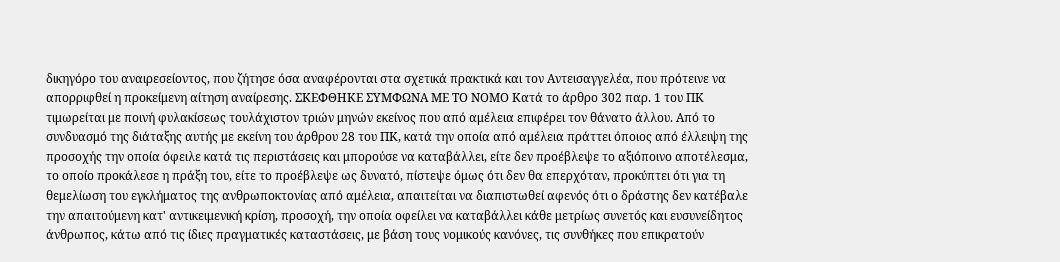δικηγόρο του αναιρεσείοντος, που ζήτησε όσα αναφέρονται στα σχετικά πρακτικά και τον Αντεισαγγελέα, που πρότεινε να απορριφθεί η προκείμενη αίτηση αναίρεσης. ΣΚΕΦΘΗΚΕ ΣΥΜΦΩΝΑ ΜΕ ΤΟ ΝΟΜΟ Κατά το άρθρο 302 παρ. 1 του ΠΚ τιμωρείται με ποινή φυλακίσεως τουλάχιστον τριών μηνών εκείνος που από αμέλεια επιφέρει τον θάνατο άλλου. Από το συνδυασμό της διάταξης αυτής με εκείνη του άρθρου 28 του ΠΚ, κατά την οποία από αμέλεια πράττει όποιος από έλλειψη της προσοχής την οποία όφειλε κατά τις περιστάσεις και μπορούσε να καταβάλλει, είτε δεν προέβλεψε το αξιόποινο αποτέλεσμα, το οποίο προκάλεσε η πράξη του, είτε το προέβλεψε ως δυνατό, πίστεψε όμως ότι δεν θα επερχόταν, προκύπτει ότι για τη θεμελίωση του εγκλήματος της ανθρωποκτονίας από αμέλεια, απαιτείται να διαπιστωθεί αφενός ότι ο δράστης δεν κατέβαλε την απαιτούμενη κατ' αντικειμενική κρίση, προσοχή, την οποία οφείλει να καταβάλλει κάθε μετρίως συνετός και ευσυνείδητος άνθρωπος, κάτω από τις ίδιες πραγματικές καταστάσεις, με βάση τους νομικούς κανόνες, τις συνθήκες που επικρατούν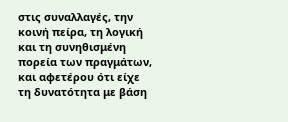στις συναλλαγές, την κοινή πείρα, τη λογική και τη συνηθισμένη πορεία των πραγμάτων, και αφετέρου ότι είχε τη δυνατότητα με βάση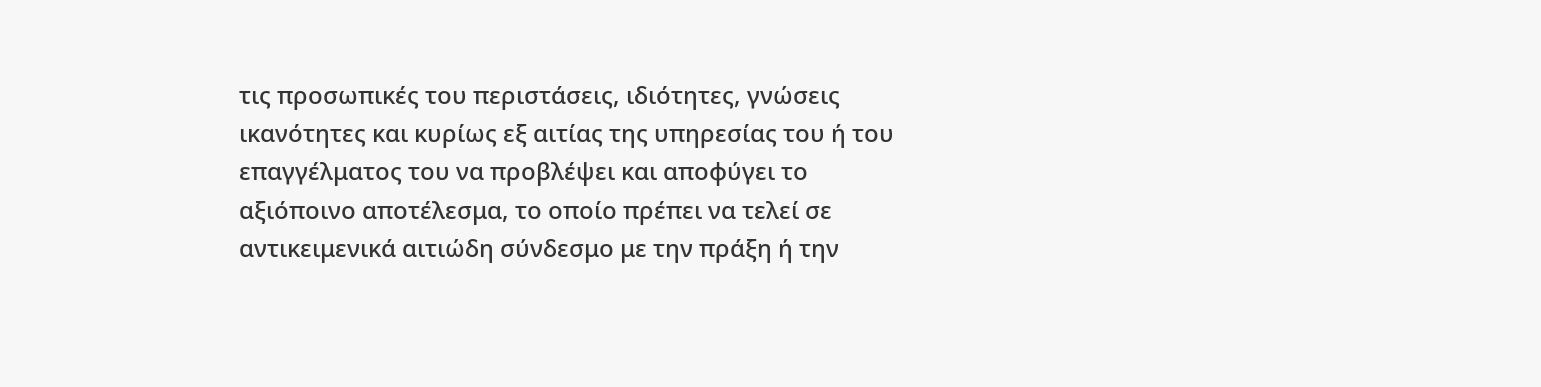τις προσωπικές του περιστάσεις, ιδιότητες, γνώσεις ικανότητες και κυρίως εξ αιτίας της υπηρεσίας του ή του επαγγέλματος του να προβλέψει και αποφύγει το αξιόποινο αποτέλεσμα, το οποίο πρέπει να τελεί σε αντικειμενικά αιτιώδη σύνδεσμο με την πράξη ή την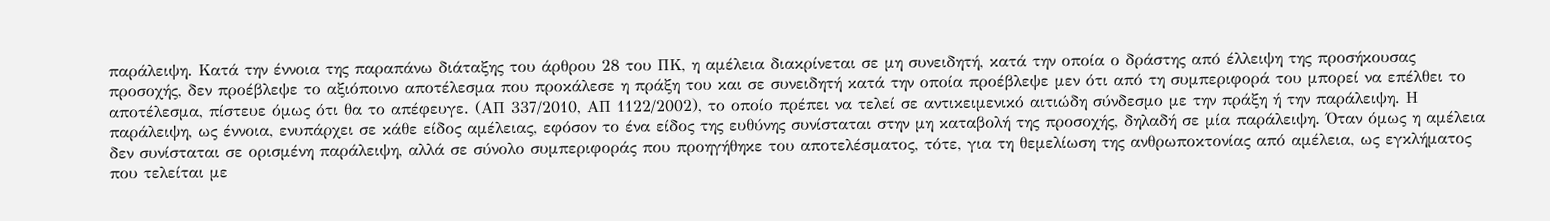παράλειψη. Κατά την έννοια της παραπάνω διάταξης του άρθρου 28 του ΠΚ, η αμέλεια διακρίνεται σε μη συνειδητή, κατά την οποία ο δράστης από έλλειψη της προσήκουσας προσοχής, δεν προέβλεψε το αξιόποινο αποτέλεσμα που προκάλεσε η πράξη του και σε συνειδητή κατά την οποία προέβλεψε μεν ότι από τη συμπεριφορά του μπορεί να επέλθει το αποτέλεσμα, πίστευε όμως ότι θα το απέφευγε. (ΑΠ 337/2010, ΑΠ 1122/2002), το οποίο πρέπει να τελεί σε αντικειμενικό αιτιώδη σύνδεσμο με την πράξη ή την παράλειψη. Η παράλειψη, ως έννοια, ενυπάρχει σε κάθε είδος αμέλειας, εφόσον το ένα είδος της ευθύνης συνίσταται στην μη καταβολή της προσοχής, δηλαδή σε μία παράλειψη. Όταν όμως η αμέλεια δεν συνίσταται σε ορισμένη παράλειψη, αλλά σε σύνολο συμπεριφοράς που προηγήθηκε του αποτελέσματος, τότε, για τη θεμελίωση της ανθρωποκτονίας από αμέλεια, ως εγκλήματος που τελείται με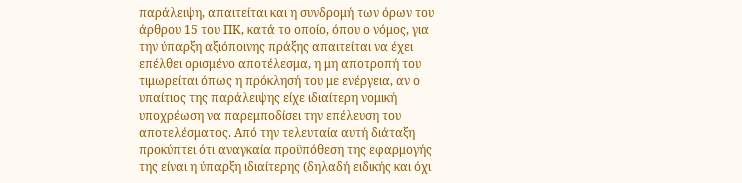παράλειψη, απαιτείται και η συνδρομή των όρων του άρθρου 15 του ΠΚ, κατά το οποίο, όπου ο νόμος, για την ύπαρξη αξιόποινης πράξης απαιτείται να έχει επέλθει ορισμένο αποτέλεσμα, η μη αποτροπή του τιμωρείται όπως η πρόκλησή του με ενέργεια, αν ο υπαίτιος της παράλειψης είχε ιδιαίτερη νομική υποχρέωση να παρεμποδίσει την επέλευση του αποτελέσματος. Από την τελευταία αυτή διάταξη προκύπτει ότι αναγκαία προϋπόθεση της εφαρμογής της είναι η ύπαρξη ιδιαίτερης (δηλαδή ειδικής και όχι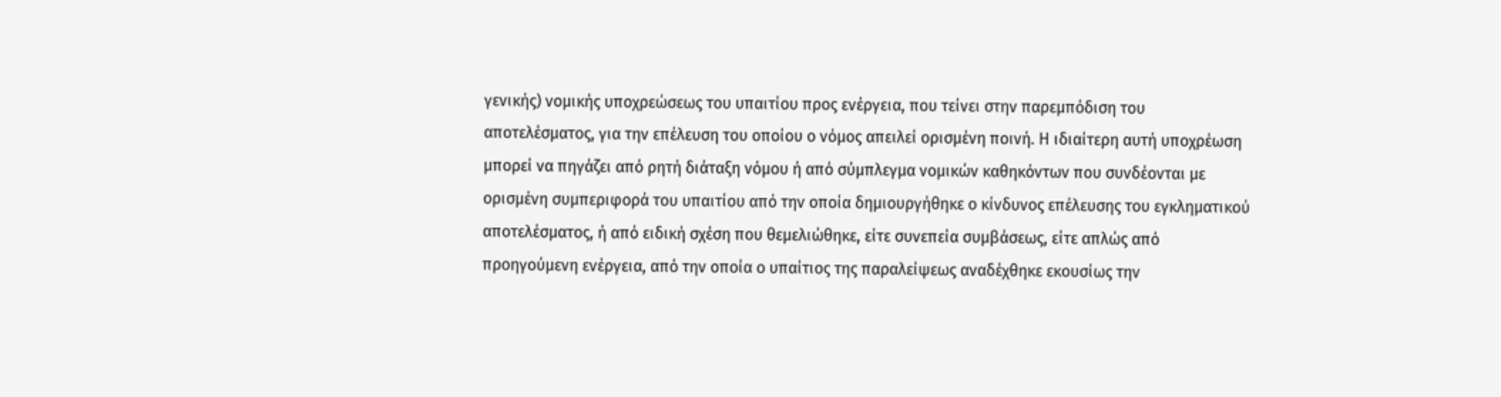γενικής) νομικής υποχρεώσεως του υπαιτίου προς ενέργεια, που τείνει στην παρεμπόδιση του αποτελέσματος, για την επέλευση του οποίου ο νόμος απειλεί ορισμένη ποινή. Η ιδιαίτερη αυτή υποχρέωση μπορεί να πηγάζει από ρητή διάταξη νόμου ή από σύμπλεγμα νομικών καθηκόντων που συνδέονται με ορισμένη συμπεριφορά του υπαιτίου από την οποία δημιουργήθηκε ο κίνδυνος επέλευσης του εγκληματικού αποτελέσματος, ή από ειδική σχέση που θεμελιώθηκε, είτε συνεπεία συμβάσεως, είτε απλώς από προηγούμενη ενέργεια, από την οποία ο υπαίτιος της παραλείψεως αναδέχθηκε εκουσίως την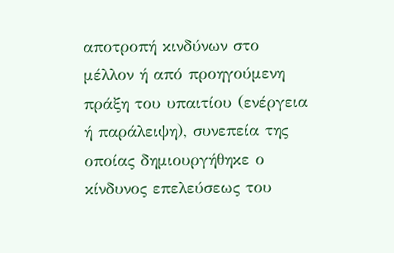αποτροπή κινδύνων στο μέλλον ή από προηγούμενη πράξη του υπαιτίου (ενέργεια ή παράλειψη), συνεπεία της οποίας δημιουργήθηκε ο κίνδυνος επελεύσεως του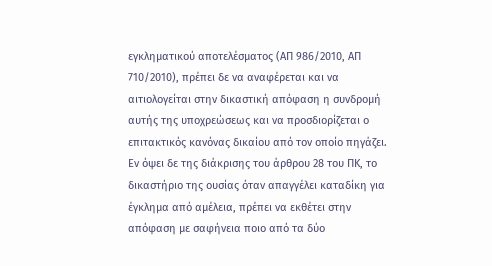εγκληματικού αποτελέσματος (ΑΠ 986/2010, ΑΠ 710/2010), πρέπει δε να αναφέρεται και να αιτιολογείται στην δικαστική απόφαση η συνδρομή αυτής της υποχρεώσεως και να προσδιορίζεται ο επιτακτικός κανόνας δικαίου από τον οποίο πηγάζει. Εν όψει δε της διάκρισης του άρθρου 28 του ΠΚ, το δικαστήριο της ουσίας όταν απαγγέλει καταδίκη για έγκλημα από αμέλεια, πρέπει να εκθέτει στην απόφαση με σαφήνεια ποιο από τα δύο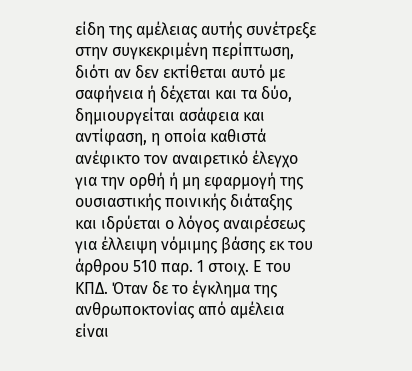είδη της αμέλειας αυτής συνέτρεξε στην συγκεκριμένη περίπτωση, διότι αν δεν εκτίθεται αυτό με σαφήνεια ή δέχεται και τα δύο, δημιουργείται ασάφεια και αντίφαση, η οποία καθιστά ανέφικτο τον αναιρετικό έλεγχο για την ορθή ή μη εφαρμογή της ουσιαστικής ποινικής διάταξης και ιδρύεται ο λόγος αναιρέσεως για έλλειψη νόμιμης βάσης εκ του άρθρου 510 παρ. 1 στοιχ. Ε του ΚΠΔ. Όταν δε το έγκλημα της ανθρωποκτονίας από αμέλεια είναι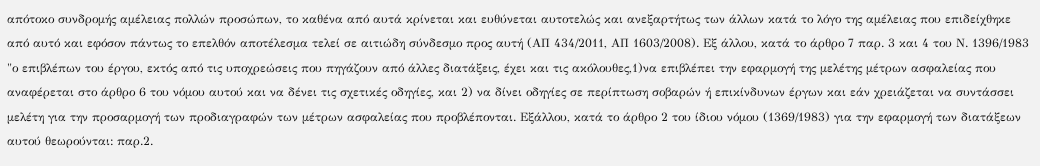απότοκο συνδρομής αμέλειας πολλών προσώπων, το καθένα από αυτά κρίνεται και ευθύνεται αυτοτελώς και ανεξαρτήτως των άλλων κατά το λόγο της αμέλειας που επιδείχθηκε από αυτό και εφόσον πάντως το επελθόν αποτέλεσμα τελεί σε αιτιώδη σύνδεσμο προς αυτή (ΑΠ 434/2011, ΑΠ 1603/2008). Εξ άλλου, κατά το άρθρο 7 παρ. 3 και 4 του Ν. 1396/1983 "ο επιβλέπων του έργου, εκτός από τις υποχρεώσεις που πηγάζουν από άλλες διατάξεις, έχει και τις ακόλουθες,1)να επιβλέπει την εφαρμογή της μελέτης μέτρων ασφαλείας που αναφέρεται στο άρθρο 6 του νόμου αυτού και να δένει τις σχετικές οδηγίες, και 2) να δίνει οδηγίες σε περίπτωση σοβαρών ή επικίνδυνων έργων και εάν χρειάζεται να συντάσσει μελέτη για την προσαρμογή των προδιαγραφών των μέτρων ασφαλείας που προβλέπονται. Εξάλλου, κατά το άρθρο 2 του ίδιου νόμου (1369/1983) για την εφαρμογή των διατάξεων αυτού θεωρούνται: παρ.2.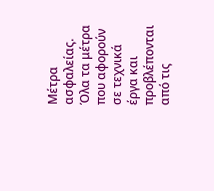Μέτρα ασφαλείας. Όλα τα μέτρα που αφορούν σε τεχνικά έργα και προβλέπονται από τις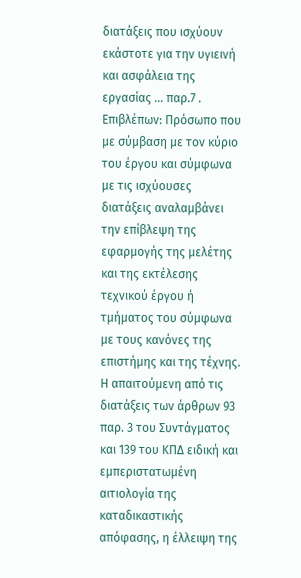διατάξεις που ισχύουν εκάστοτε για την υγιεινή και ασφάλεια της εργασίας ... παρ.7 . Επιβλέπων: Πρόσωπο που με σύμβαση με τον κύριο του έργου και σύμφωνα με τις ισχύουσες διατάξεις αναλαμβάνει την επίβλεψη της εφαρμογής της μελέτης και της εκτέλεσης τεχνικού έργου ή τμήματος του σύμφωνα με τους κανόνες της επιστήμης και της τέχνης. Η απαιτούμενη από τις διατάξεις των άρθρων 93 παρ. 3 του Συντάγματος και 139 του ΚΠΔ ειδική και εμπεριστατωμένη αιτιολογία της καταδικαστικής απόφασης, η έλλειψη της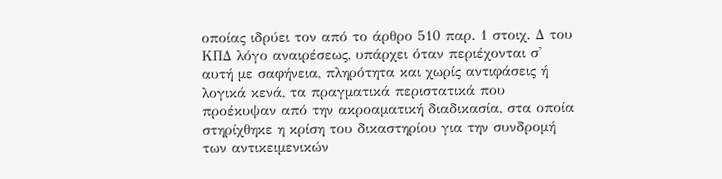οποίας ιδρύει τον από το άρθρο 510 παρ. 1 στοιχ. Δ του ΚΠΔ λόγο αναιρέσεως, υπάρχει όταν περιέχονται σ' αυτή με σαφήνεια, πληρότητα και χωρίς αντιφάσεις ή λογικά κενά, τα πραγματικά περιστατικά που προέκυψαν από την ακροαματική διαδικασία, στα οποία στηρίχθηκε η κρίση του δικαστηρίου για την συνδρομή των αντικειμενικών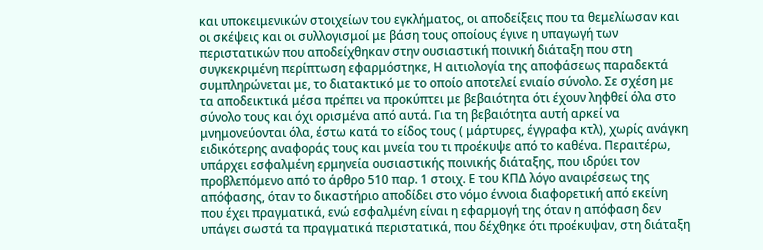και υποκειμενικών στοιχείων του εγκλήματος, οι αποδείξεις που τα θεμελίωσαν και οι σκέψεις και οι συλλογισμοί με βάση τους οποίους έγινε η υπαγωγή των περιστατικών που αποδείχθηκαν στην ουσιαστική ποινική διάταξη που στη συγκεκριμένη περίπτωση εφαρμόστηκε, Η αιτιολογία της αποφάσεως παραδεκτά συμπληρώνεται με, το διατακτικό με το οποίο αποτελεί ενιαίο σύνολο. Σε σχέση με τα αποδεικτικά μέσα πρέπει να προκύπτει με βεβαιότητα ότι έχουν ληφθεί όλα στο σύνολο τους και όχι ορισμένα από αυτά. Για τη βεβαιότητα αυτή αρκεί να μνημονεύονται όλα, έστω κατά το είδος τους ( μάρτυρες, έγγραφα κτλ), χωρίς ανάγκη ειδικότερης αναφοράς τους και μνεία του τι προέκυψε από το καθένα. Περαιτέρω, υπάρχει εσφαλμένη ερμηνεία ουσιαστικής ποινικής διάταξης, που ιδρύει τον προβλεπόμενο από το άρθρο 510 παρ. 1 στοιχ. Ε του ΚΠΔ λόγο αναιρέσεως της απόφασης, όταν το δικαστήριο αποδίδει στο νόμο έννοια διαφορετική από εκείνη που έχει πραγματικά, ενώ εσφαλμένη είναι η εφαρμογή της όταν η απόφαση δεν υπάγει σωστά τα πραγματικά περιστατικά, που δέχθηκε ότι προέκυψαν, στη διάταξη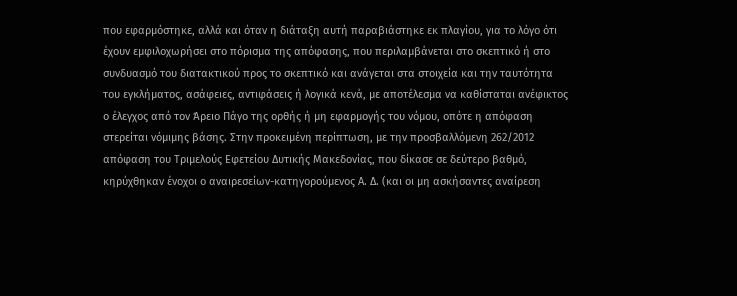που εφαρμόστηκε, αλλά και όταν η διάταξη αυτή παραβιάστηκε εκ πλαγίου, για το λόγο ότι έχουν εμφιλοχωρήσει στο πόρισμα της απόφασης, που περιλαμβάνεται στο σκεπτικό ή στο συνδυασμό του διατακτικού προς το σκεπτικό και ανάγεται στα στοιχεία και την ταυτότητα του εγκλήματος, ασάφειες, αντιφάσεις ή λογικά κενά, με αποτέλεσμα να καθίσταται ανέφικτος ο έλεγχος από τον Άρειο Πάγο της ορθής ή μη εφαρμογής του νόμου, οπότε η απόφαση στερείται νόμιμης βάσης. Στην προκειμένη περίπτωση, με την προσβαλλόμενη 262/2012 απόφαση του Τριμελούς Εφετείου Δυτικής Μακεδονίας, που δίκασε σε δεύτερο βαθμό, κηρύχθηκαν ένοχοι ο αναιρεσείων-κατηγορούμενος Α. Δ. (και οι μη ασκήσαντες αναίρεση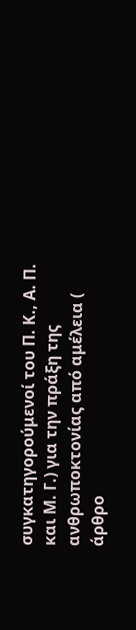συγκατηγορούμενοί του Π. Κ., Α. Π. και Μ. Γ.) για την πράξη της ανθρωποκτονίας από αμέλεια ( άρθρο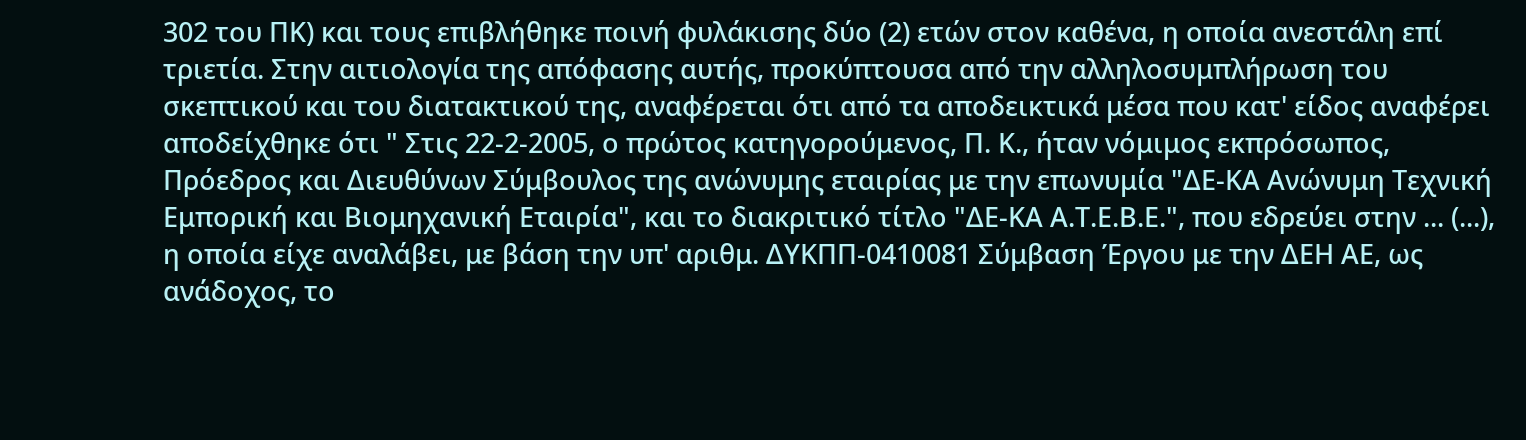302 του ΠΚ) και τους επιβλήθηκε ποινή φυλάκισης δύο (2) ετών στον καθένα, η οποία ανεστάλη επί τριετία. Στην αιτιολογία της απόφασης αυτής, προκύπτουσα από την αλληλοσυμπλήρωση του σκεπτικού και του διατακτικού της, αναφέρεται ότι από τα αποδεικτικά μέσα που κατ' είδος αναφέρει αποδείχθηκε ότι " Στις 22-2-2005, ο πρώτος κατηγορούμενος, Π. Κ., ήταν νόμιμος εκπρόσωπος, Πρόεδρος και Διευθύνων Σύμβουλος της ανώνυμης εταιρίας με την επωνυμία "ΔΕ-ΚΑ Ανώνυμη Τεχνική Εμπορική και Βιομηχανική Εταιρία", και το διακριτικό τίτλο "ΔΕ-ΚΑ Α.Τ.Ε.Β.Ε.", που εδρεύει στην ... (...), η οποία είχε αναλάβει, με βάση την υπ' αριθμ. ΔΥΚΠΠ-0410081 Σύμβαση Έργου με την ΔΕΗ ΑΕ, ως ανάδοχος, το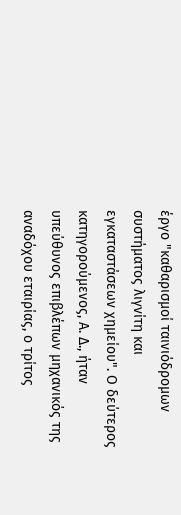έργο "καθαρισμοί ταινιόδρομων συστήματος λιγνίτη και εγκαταστάσεων χημείου". Ο δεύτερος κατηγορούμενος, Α. Δ., ήταν υπεύθυνος επιβλέπων μηχανικός της αναδόχου εταιρίας, ο τρίτος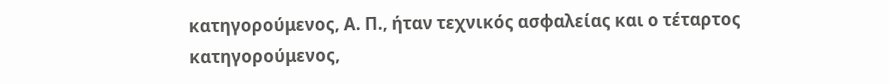κατηγορούμενος, Α. Π., ήταν τεχνικός ασφαλείας και ο τέταρτος κατηγορούμενος,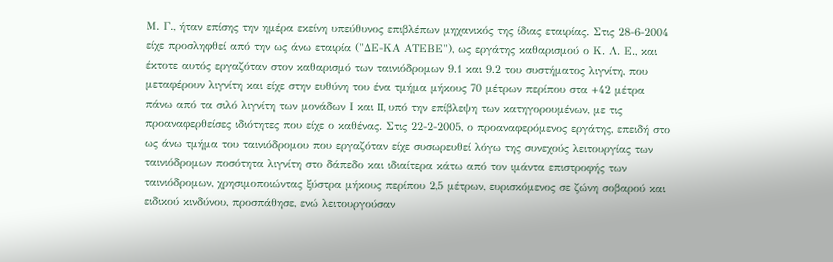Μ. Γ., ήταν επίσης την ημέρα εκείνη υπεύθυνος επιβλέπων μηχανικός της ίδιας εταιρίας. Στις 28-6-2004 είχε προσληφθεί από την ως άνω εταιρία ("ΔΕ-ΚΑ ΑΤΕΒΕ"), ως εργάτης καθαρισμού ο Κ. Λ. Ε., και έκτοτε αυτός εργαζόταν στον καθαρισμό των ταινιόδρομων 9.1 και 9.2 του συστήματος λιγνίτη, που μεταφέρουν λιγνίτη και είχε στην ευθύνη του ένα τμήμα μήκους 70 μέτρων περίπου στα +42 μέτρα πάνω από τα σιλό λιγνίτη των μονάδων Ι και II, υπό την επίβλεψη των κατηγορουμένων, με τις προαναφερθείσες ιδιότητες που είχε ο καθένας. Στις 22-2-2005, ο προαναφερόμενος εργάτης, επειδή στο ως άνω τμήμα του ταινιόδρομου που εργαζόταν είχε συσωρευθεί λόγω της συνεχούς λειτουργίας των ταινιόδρομων ποσότητα λιγνίτη στο δάπεδο και ιδιαίτερα κάτω από τον ιμάντα επιστροφής των ταινιόδρομων, χρησιμοποιώντας ξύστρα μήκους περίπου 2,5 μέτρων, ευρισκόμενος σε ζώνη σοβαρού και ειδικού κινδύνου, προσπάθησε, ενώ λειτουργούσαν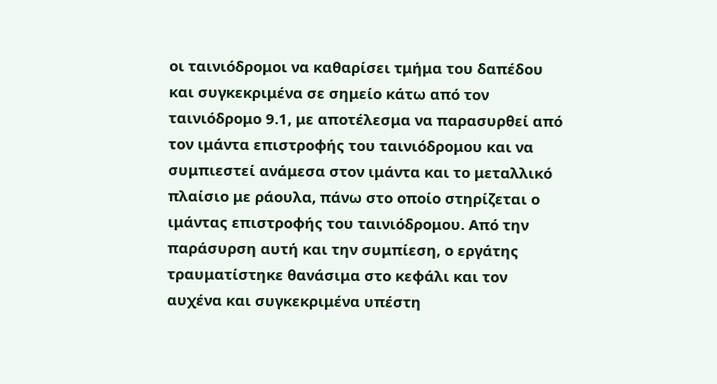οι ταινιόδρομοι να καθαρίσει τμήμα του δαπέδου και συγκεκριμένα σε σημείο κάτω από τον ταινιόδρομο 9.1, με αποτέλεσμα να παρασυρθεί από τον ιμάντα επιστροφής του ταινιόδρομου και να συμπιεστεί ανάμεσα στον ιμάντα και το μεταλλικό πλαίσιο με ράουλα, πάνω στο οποίο στηρίζεται ο ιμάντας επιστροφής του ταινιόδρομου. Από την παράσυρση αυτή και την συμπίεση, ο εργάτης τραυματίστηκε θανάσιμα στο κεφάλι και τον αυχένα και συγκεκριμένα υπέστη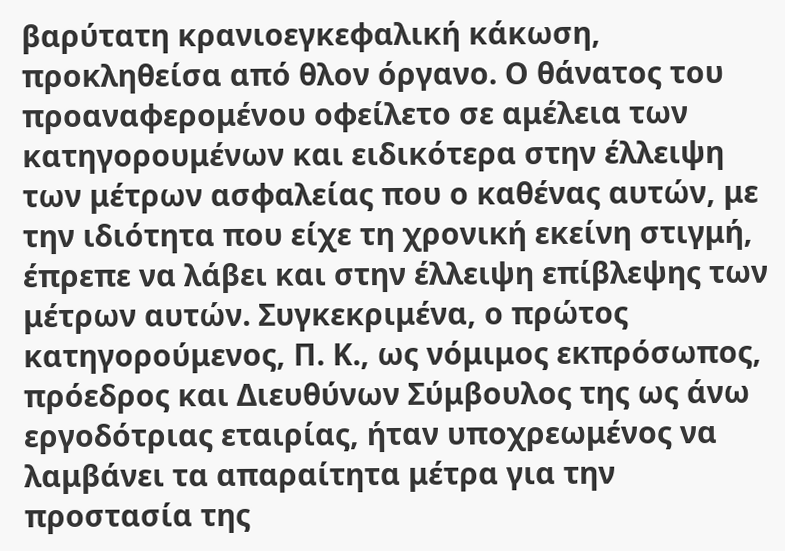βαρύτατη κρανιοεγκεφαλική κάκωση, προκληθείσα από θλον όργανο. Ο θάνατος του προαναφερομένου οφείλετο σε αμέλεια των κατηγορουμένων και ειδικότερα στην έλλειψη των μέτρων ασφαλείας που ο καθένας αυτών, με την ιδιότητα που είχε τη χρονική εκείνη στιγμή, έπρεπε να λάβει και στην έλλειψη επίβλεψης των μέτρων αυτών. Συγκεκριμένα, ο πρώτος κατηγορούμενος, Π. Κ., ως νόμιμος εκπρόσωπος, πρόεδρος και Διευθύνων Σύμβουλος της ως άνω εργοδότριας εταιρίας, ήταν υποχρεωμένος να λαμβάνει τα απαραίτητα μέτρα για την προστασία της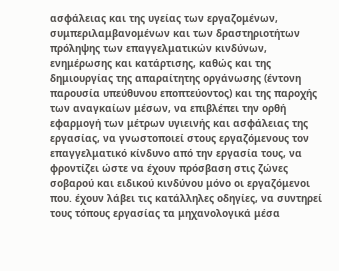ασφάλειας και της υγείας των εργαζομένων, συμπεριλαμβανομένων και των δραστηριοτήτων πρόληψης των επαγγελματικών κινδύνων, ενημέρωσης και κατάρτισης, καθώς και της δημιουργίας της απαραίτητης οργάνωσης (έντονη παρουσία υπεύθυνου εποπτεύοντος) και της παροχής των αναγκαίων μέσων, να επιβλέπει την ορθή εφαρμογή των μέτρων υγιεινής και ασφάλειας της εργασίας, να γνωστοποιεί στους εργαζόμενους τον επαγγελματικό κίνδυνο από την εργασία τους, να φροντίζει ώστε να έχουν πρόσβαση στις ζώνες σοβαρού και ειδικού κινδύνου μόνο οι εργαζόμενοι που. έχουν λάβει τις κατάλληλες οδηγίες, να συντηρεί τους τόπους εργασίας τα μηχανολογικά μέσα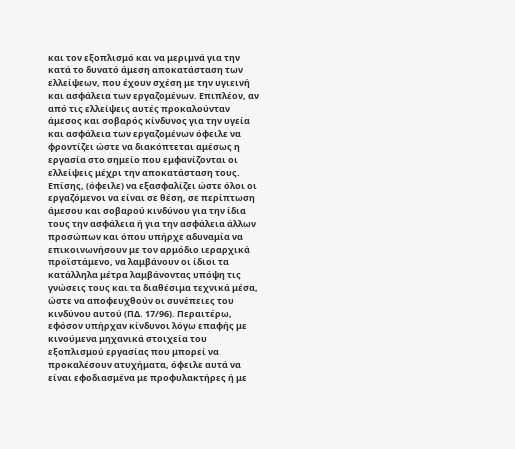και τον εξοπλισμό και να μεριμνά για την κατά το δυνατό άμεση αποκατάσταση των ελλείψεων, που έχουν σχέση με την υγιεινή και ασφάλεια των εργαζομένων. Επιπλέον, αν από τις ελλείψεις αυτές προκαλούνταν άμεσος και σοβαρός κίνδυνος για την υγεία και ασφάλεια των εργαζομένων όφειλε να φροντίζει ώστε να διακόπτεται αμέσως η εργασία στο σημείο που εμφανίζονται οι ελλείψεις μέχρι την αποκατάσταση τους. Επίσης, (όφειλε) να εξασφαλίζει ώστε όλοι οι εργαζόμενοι να είναι σε θέση, σε περίπτωση άμεσου και σοβαρού κινδύνου για την ίδια τους την ασφάλεια ή για την ασφάλεια άλλων προσώπων και όπου υπήρχε αδυναμία να επικοινωνήσουν με τον αρμόδιο ιεραρχικά προϊστάμενο, να λαμβάνουν οι ίδιοι τα κατάλληλα μέτρα λαμβάνοντας υπόψη τις γνώσεις τους και τα διαθέσιμα τεχνικά μέσα, ώστε να αποφευχθούν οι συνέπειες του κινδύνου αυτού (ΠΔ. 17/96). Περαιτέρω, εφόσον υπήρχαν κίνδυνοι λόγω επαφής με κινούμενα μηχανικά στοιχεία του εξοπλισμού εργασίας που μπορεί να προκαλέσουν ατυχήματα, όφειλε αυτά να είναι εφοδιασμένα με προφυλακτήρες ή με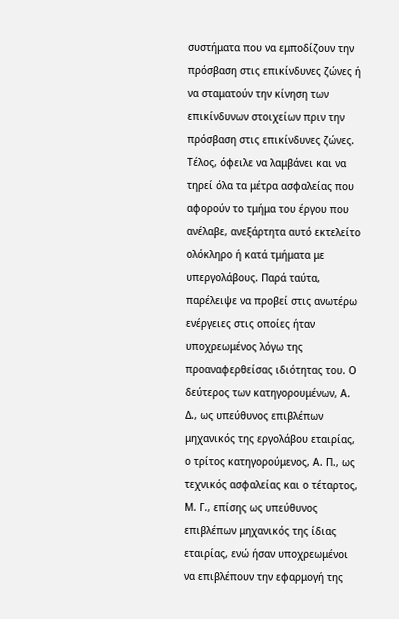συστήματα που να εμποδίζουν την πρόσβαση στις επικίνδυνες ζώνες ή να σταματούν την κίνηση των επικίνδυνων στοιχείων πριν την πρόσβαση στις επικίνδυνες ζώνες. Τέλος, όφειλε να λαμβάνει και να τηρεί όλα τα μέτρα ασφαλείας που αφορούν το τμήμα του έργου που ανέλαβε, ανεξάρτητα αυτό εκτελείτο ολόκληρο ή κατά τμήματα με υπεργολάβους. Παρά ταύτα, παρέλειψε να προβεί στις ανωτέρω ενέργειες στις οποίες ήταν υποχρεωμένος λόγω της προαναφερθείσας ιδιότητας του. Ο δεύτερος των κατηγορουμένων, Α. Δ., ως υπεύθυνος επιβλέπων μηχανικός της εργολάβου εταιρίας, ο τρίτος κατηγορούμενος, Α. Π., ως τεχνικός ασφαλείας και ο τέταρτος, Μ. Γ., επίσης ως υπεύθυνος επιβλέπων μηχανικός της ίδιας εταιρίας, ενώ ήσαν υποχρεωμένοι να επιβλέπουν την εφαρμογή της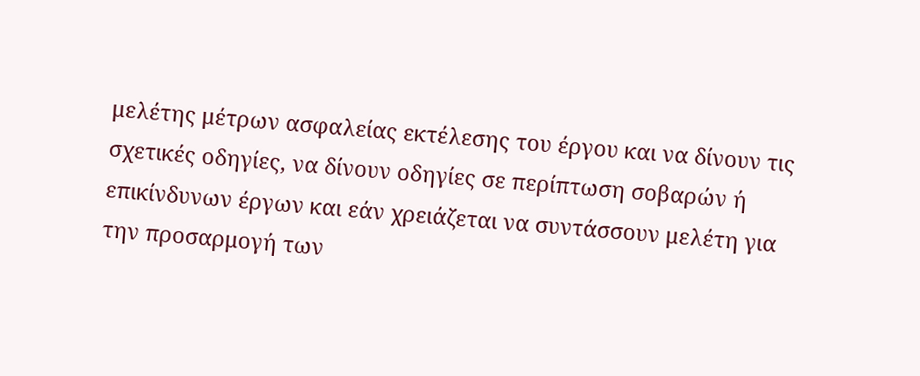μελέτης μέτρων ασφαλείας εκτέλεσης του έργου και να δίνουν τις σχετικές οδηγίες, να δίνουν οδηγίες σε περίπτωση σοβαρών ή επικίνδυνων έργων και εάν χρειάζεται να συντάσσουν μελέτη για την προσαρμογή των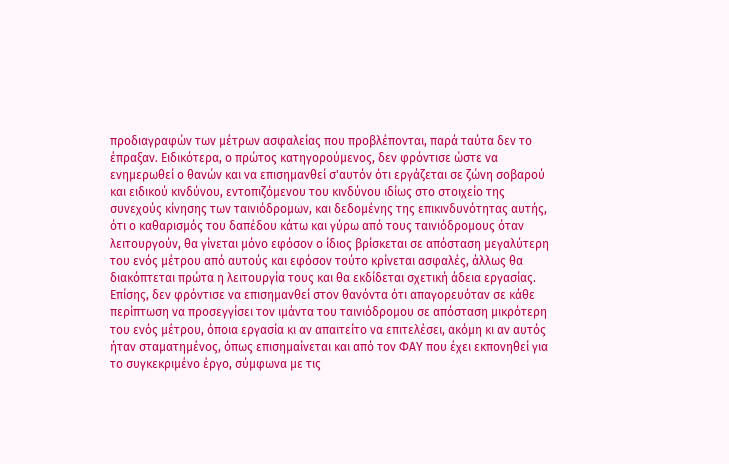προδιαγραφών των μέτρων ασφαλείας που προβλέπονται, παρά ταύτα δεν το έπραξαν. Ειδικότερα, ο πρώτος κατηγορούμενος, δεν φρόντισε ώστε να ενημερωθεί ο θανών και να επισημανθεί σ'αυτόν ότι εργάζεται σε ζώνη σοβαρού και ειδικού κινδύνου, εντοπιζόμενου του κινδύνου ιδίως στο στοιχείο της συνεχούς κίνησης των ταινιόδρομων, και δεδομένης της επικινδυνότητας αυτής, ότι ο καθαρισμός του δαπέδου κάτω και γύρω από τους ταινιόδρομους όταν λειτουργούν, θα γίνεται μόνο εφόσον ο ίδιος βρίσκεται σε απόσταση μεγαλύτερη του ενός μέτρου από αυτούς και εφόσον τούτο κρίνεται ασφαλές, άλλως θα διακόπτεται πρώτα η λειτουργία τους και θα εκδίδεται σχετική άδεια εργασίας. Επίσης, δεν φρόντισε να επισημανθεί στον θανόντα ότι απαγορευόταν σε κάθε περίπτωση να προσεγγίσει τον ιμάντα του ταινιόδρομου σε απόσταση μικρότερη του ενός μέτρου, όποια εργασία κι αν απαιτείτο να επιτελέσει, ακόμη κι αν αυτός ήταν σταματημένος, όπως επισημαίνεται και από τον ΦΑΥ που έχει εκπονηθεί για το συγκεκριμένο έργο, σύμφωνα με τις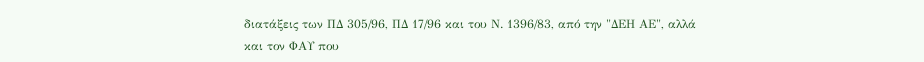διατάξεις των ΠΔ 305/96, ΠΔ 17/96 και του Ν. 1396/83, από την "ΔΕΗ ΑΕ", αλλά και τον ΦΑΥ που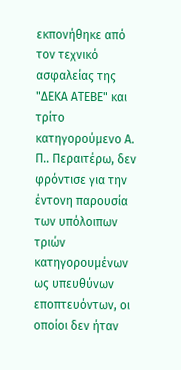εκπονήθηκε από τον τεχνικό ασφαλείας της "ΔΕΚΑ ΑΤΕΒΕ" και τρίτο κατηγορούμενο Α. Π.. Περαιτέρω, δεν φρόντισε για την έντονη παρουσία των υπόλοιπων τριών κατηγορουμένων ως υπευθύνων εποπτευόντων, οι οποίοι δεν ήταν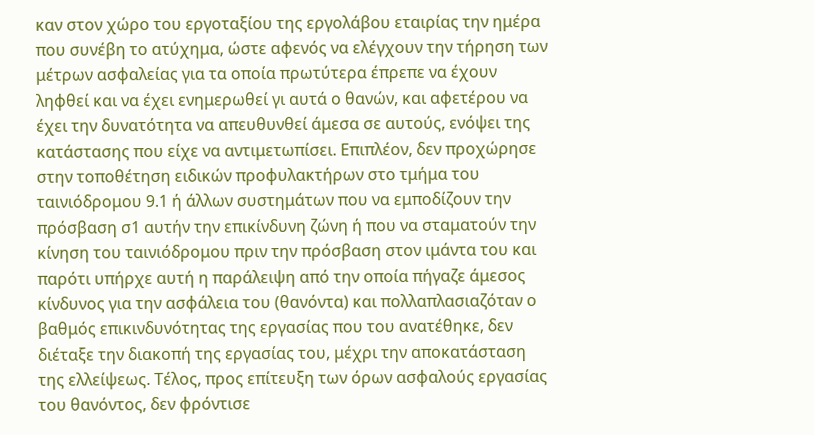καν στον χώρο του εργοταξίου της εργολάβου εταιρίας την ημέρα που συνέβη το ατύχημα, ώστε αφενός να ελέγχουν την τήρηση των μέτρων ασφαλείας για τα οποία πρωτύτερα έπρεπε να έχουν ληφθεί και να έχει ενημερωθεί γι αυτά ο θανών, και αφετέρου να έχει την δυνατότητα να απευθυνθεί άμεσα σε αυτούς, ενόψει της κατάστασης που είχε να αντιμετωπίσει. Επιπλέον, δεν προχώρησε στην τοποθέτηση ειδικών προφυλακτήρων στο τμήμα του ταινιόδρομου 9.1 ή άλλων συστημάτων που να εμποδίζουν την πρόσβαση σ1 αυτήν την επικίνδυνη ζώνη ή που να σταματούν την κίνηση του ταινιόδρομου πριν την πρόσβαση στον ιμάντα του και παρότι υπήρχε αυτή η παράλειψη από την οποία πήγαζε άμεσος κίνδυνος για την ασφάλεια του (θανόντα) και πολλαπλασιαζόταν ο βαθμός επικινδυνότητας της εργασίας που του ανατέθηκε, δεν διέταξε την διακοπή της εργασίας του, μέχρι την αποκατάσταση της ελλείψεως. Τέλος, προς επίτευξη των όρων ασφαλούς εργασίας του θανόντος, δεν φρόντισε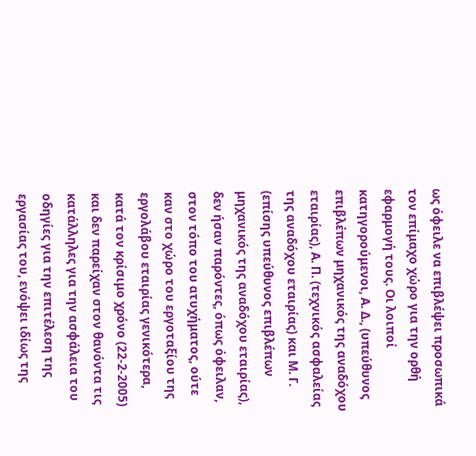ως όφειλε να επιβλέψει προσωπικά τον επίμαχο χώρο για την ορθή εφαρμογή τους. Οι λοιποί κατηγορούμενοι, Α. Δ., (υπεύθυνος επιβλέπων μηχανικός της αναδόχου εταιρίας), Α. Π. (τεχνικός ασφαλείας της αναδόχου εταιρίας) και Μ. Γ. (επίσης υπεύθυνος επιβλέπων μηχανικός της αναδόχου εταιρίας), δεν ήσαν παρόντες, όπως όφειλαν, στον τόπο του ατυχήματος, ούτε καν στο χώρο του εργοταξίου της εργολάβου εταιρίας γενικότερα, κατά τον κρίσιμο χρόνο (22-2-2005) και δεν παρείχαν στον θανόντα τις κατάλληλες για την ασφάλεια του οδηγίες για την επιτέλεση της εργασίας του, ενόψει ιδίως της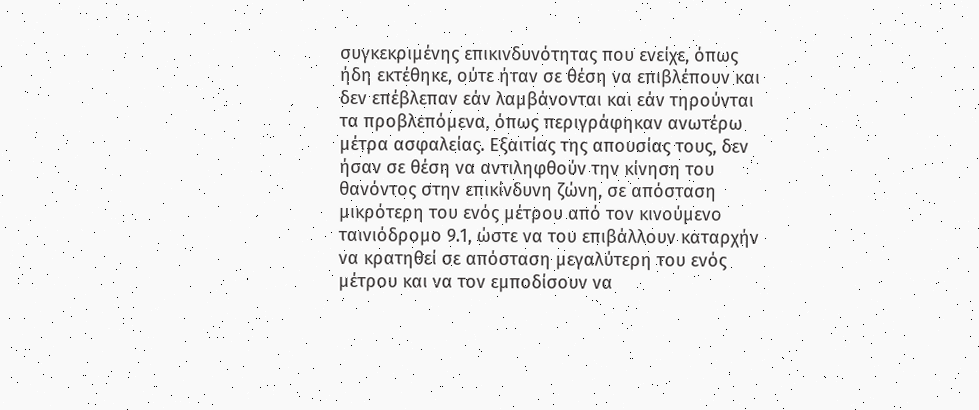συγκεκριμένης επικινδυνότητας που ενείχε, όπως ήδη εκτέθηκε, ούτε ήταν σε θέση να επιβλέπουν και δεν επέβλεπαν εάν λαμβάνονται και εάν τηρούνται τα προβλεπόμενα, όπως περιγράφηκαν ανωτέρω μέτρα ασφαλείας. Εξαιτίας της απουσίας τους, δεν ήσαν σε θέση να αντιληφθούν την κίνηση του θανόντος στην επικίνδυνη ζώνη, σε απόσταση μικρότερη του ενός μέτρου από τον κινούμενο ταινιόδρομο 9.1, ώστε να του επιβάλλουν καταρχήν να κρατηθεί σε απόσταση μεγαλύτερη του ενός μέτρου και να τον εμποδίσουν να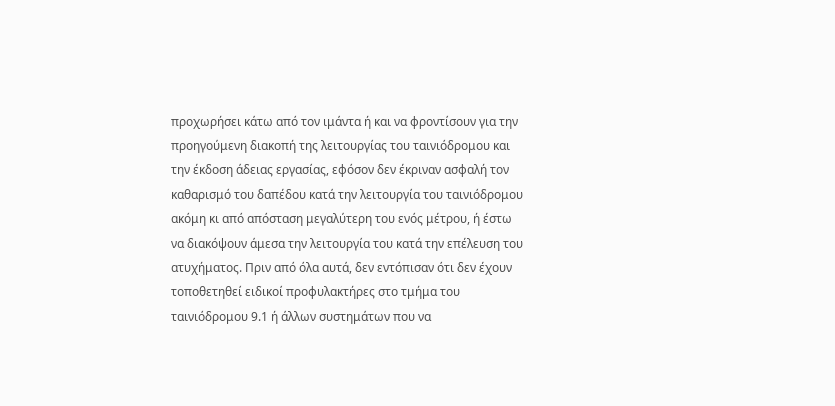προχωρήσει κάτω από τον ιμάντα ή και να φροντίσουν για την προηγούμενη διακοπή της λειτουργίας του ταινιόδρομου και την έκδοση άδειας εργασίας, εφόσον δεν έκριναν ασφαλή τον καθαρισμό του δαπέδου κατά την λειτουργία του ταινιόδρομου ακόμη κι από απόσταση μεγαλύτερη του ενός μέτρου, ή έστω να διακόψουν άμεσα την λειτουργία του κατά την επέλευση του ατυχήματος. Πριν από όλα αυτά, δεν εντόπισαν ότι δεν έχουν τοποθετηθεί ειδικοί προφυλακτήρες στο τμήμα του ταινιόδρομου 9.1 ή άλλων συστημάτων που να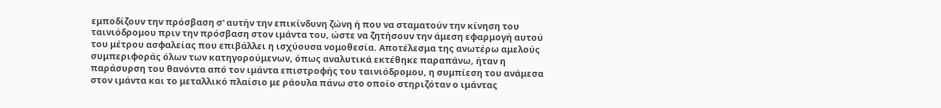εμποδίζουν την πρόσβαση σ' αυτήν την επικίνδυνη ζώνη ή που να σταματούν την κίνηση του ταινιόδρομου πριν την πρόσβαση στον ιμάντα του, ώστε να ζητήσουν την άμεση εφαρμογή αυτού του μέτρου ασφαλείας που επιβάλλει η ισχύουσα νομοθεσία. Αποτέλεσμα της ανωτέρω αμελούς συμπεριφοράς όλων των κατηγορούμενων, όπως αναλυτικά εκτέθηκε παραπάνω, ήταν η παράσυρση του θανόντα από τον ιμάντα επιστροφής του ταινιόδρομου, η συμπίεση του ανάμεσα στον ιμάντα και το μεταλλικό πλαίσιο με ράουλα πάνω στο οποίο στηριζόταν ο ιμάντας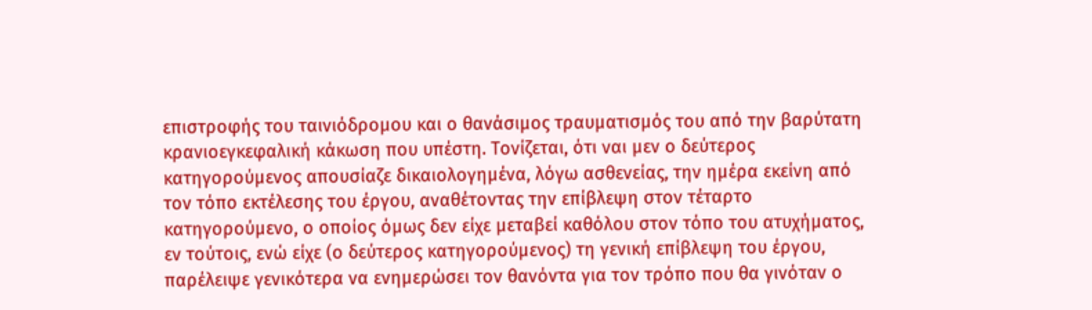επιστροφής του ταινιόδρομου και ο θανάσιμος τραυματισμός του από την βαρύτατη κρανιοεγκεφαλική κάκωση που υπέστη. Τονίζεται, ότι ναι μεν ο δεύτερος κατηγορούμενος απουσίαζε δικαιολογημένα, λόγω ασθενείας, την ημέρα εκείνη από τον τόπο εκτέλεσης του έργου, αναθέτοντας την επίβλεψη στον τέταρτο κατηγορούμενο, ο οποίος όμως δεν είχε μεταβεί καθόλου στον τόπο του ατυχήματος, εν τούτοις, ενώ είχε (ο δεύτερος κατηγορούμενος) τη γενική επίβλεψη του έργου, παρέλειψε γενικότερα να ενημερώσει τον θανόντα για τον τρόπο που θα γινόταν ο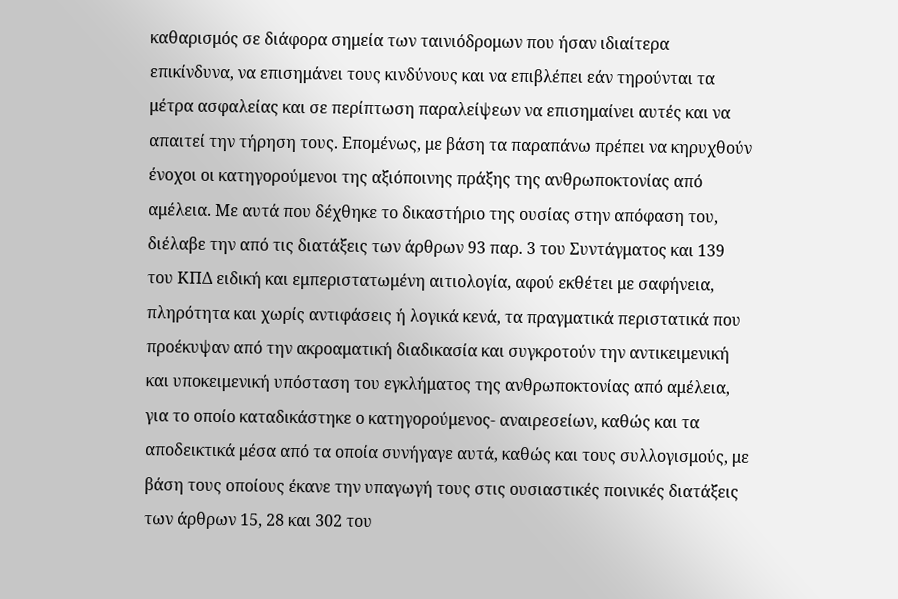καθαρισμός σε διάφορα σημεία των ταινιόδρομων που ήσαν ιδιαίτερα επικίνδυνα, να επισημάνει τους κινδύνους και να επιβλέπει εάν τηρούνται τα μέτρα ασφαλείας και σε περίπτωση παραλείψεων να επισημαίνει αυτές και να απαιτεί την τήρηση τους. Επομένως, με βάση τα παραπάνω πρέπει να κηρυχθούν ένοχοι οι κατηγορούμενοι της αξιόποινης πράξης της ανθρωποκτονίας από αμέλεια. Με αυτά που δέχθηκε το δικαστήριο της ουσίας στην απόφαση του, διέλαβε την από τις διατάξεις των άρθρων 93 παρ. 3 του Συντάγματος και 139 του ΚΠΔ ειδική και εμπεριστατωμένη αιτιολογία, αφού εκθέτει με σαφήνεια, πληρότητα και χωρίς αντιφάσεις ή λογικά κενά, τα πραγματικά περιστατικά που προέκυψαν από την ακροαματική διαδικασία και συγκροτούν την αντικειμενική και υποκειμενική υπόσταση του εγκλήματος της ανθρωποκτονίας από αμέλεια, για το οποίο καταδικάστηκε ο κατηγορούμενος- αναιρεσείων, καθώς και τα αποδεικτικά μέσα από τα οποία συνήγαγε αυτά, καθώς και τους συλλογισμούς, με βάση τους οποίους έκανε την υπαγωγή τους στις ουσιαστικές ποινικές διατάξεις των άρθρων 15, 28 και 302 του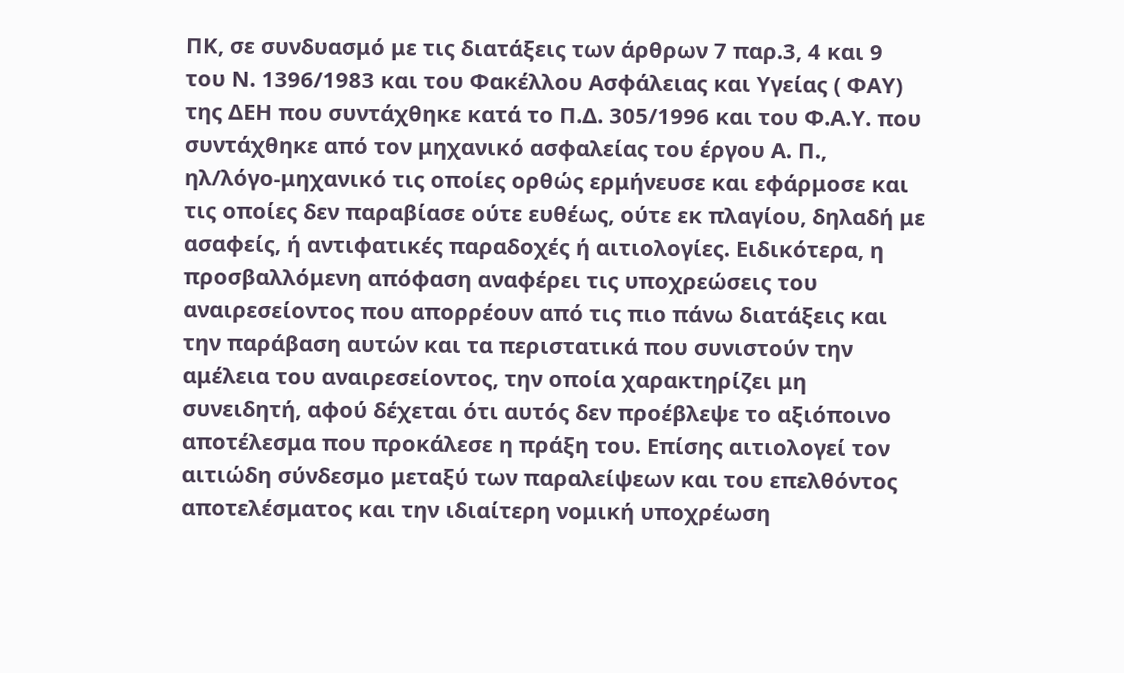ΠΚ, σε συνδυασμό με τις διατάξεις των άρθρων 7 παρ.3, 4 και 9 του Ν. 1396/1983 και του Φακέλλου Ασφάλειας και Υγείας ( ΦΑΥ) της ΔΕΗ που συντάχθηκε κατά το Π.Δ. 305/1996 και του Φ.Α.Υ. που συντάχθηκε από τον μηχανικό ασφαλείας του έργου Α. Π., ηλ/λόγο-μηχανικό τις οποίες ορθώς ερμήνευσε και εφάρμοσε και τις οποίες δεν παραβίασε ούτε ευθέως, ούτε εκ πλαγίου, δηλαδή με ασαφείς, ή αντιφατικές παραδοχές ή αιτιολογίες. Ειδικότερα, η προσβαλλόμενη απόφαση αναφέρει τις υποχρεώσεις του αναιρεσείοντος που απορρέουν από τις πιο πάνω διατάξεις και την παράβαση αυτών και τα περιστατικά που συνιστούν την αμέλεια του αναιρεσείοντος, την οποία χαρακτηρίζει μη συνειδητή, αφού δέχεται ότι αυτός δεν προέβλεψε το αξιόποινο αποτέλεσμα που προκάλεσε η πράξη του. Επίσης αιτιολογεί τον αιτιώδη σύνδεσμο μεταξύ των παραλείψεων και του επελθόντος αποτελέσματος και την ιδιαίτερη νομική υποχρέωση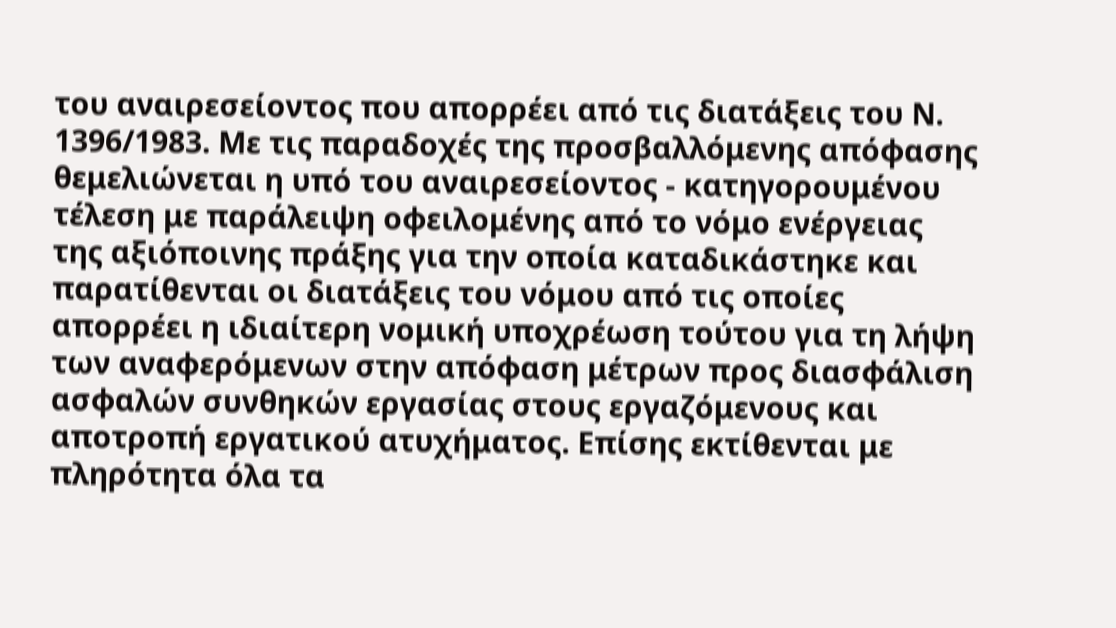του αναιρεσείοντος που απορρέει από τις διατάξεις του Ν. 1396/1983. Με τις παραδοχές της προσβαλλόμενης απόφασης θεμελιώνεται η υπό του αναιρεσείοντος - κατηγορουμένου τέλεση με παράλειψη οφειλομένης από το νόμο ενέργειας της αξιόποινης πράξης για την οποία καταδικάστηκε και παρατίθενται οι διατάξεις του νόμου από τις οποίες απορρέει η ιδιαίτερη νομική υποχρέωση τούτου για τη λήψη των αναφερόμενων στην απόφαση μέτρων προς διασφάλιση ασφαλών συνθηκών εργασίας στους εργαζόμενους και αποτροπή εργατικού ατυχήματος. Επίσης εκτίθενται με πληρότητα όλα τα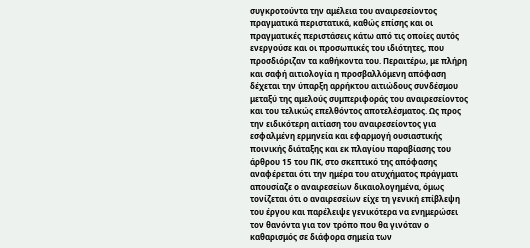συγκροτούντα την αμέλεια του αναιρεσείοντος πραγματικά περιστατικά, καθώς επίσης και οι πραγματικές περιστάσεις κάτω από τις οποίες αυτός ενεργούσε και οι προσωπικές του ιδιότητες, που προσδιόριζαν τα καθήκοντα του. Περαιτέρω, με πλήρη και σαφή αιτιολογία η προσβαλλόμενη απόφαση δέχεται την ύπαρξη αρρήκτου αιτιώδους συνδέσμου μεταξύ της αμελούς συμπεριφοράς του αναιρεσείοντος και του τελικώς επελθόντος αποτελέσματος. Ως προς την ειδικότερη αιτίαση του αναιρεσείοντος για εσφαλμένη ερμηνεία και εφαρμογή ουσιαστικής ποινικής διάταξης και εκ πλαγίου παραβίασης του άρθρου 15 του ΠΚ, στο σκεπτικό της απόφασης αναφέρεται ότι την ημέρα του ατυχήματος πράγματι απουσίαζε ο αναιρεσείων δικαιολογημένα, όμως τονίζεται ότι ο αναιρεσείων είχε τη γενική επίβλεψη του έργου και παρέλειψε γενικότερα να ενημερώσει τον θανόντα για τον τρόπο που θα γινόταν ο καθαρισμός σε διάφορα σημεία των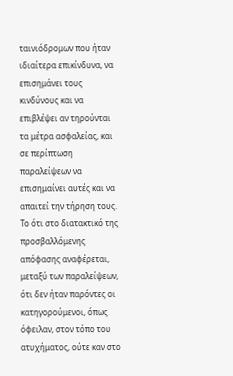ταινιόδρομων που ήταν ιδιαίτερα επικίνδυνα, να επισημάνει τους κινδύνους και να επιβλέψει αν τηρούνται τα μέτρα ασφαλείας, και σε περίπτωση παραλείψεων να επισημαίνει αυτές και να απαιτεί την τήρηση τους. Το ότι στο διατακτικό της προσβαλλόμενης απόφασης αναφέρεται, μεταξύ των παραλείψεων, ότι δεν ήταν παρόντες οι κατηγορούμενοι, όπως όφειλαν, στον τόπο του ατυχήματος, ούτε καν στο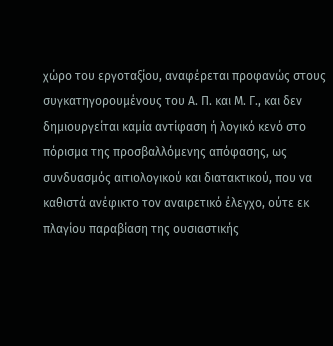χώρο του εργοταξίου, αναφέρεται προφανώς στους συγκατηγορουμένους του Α. Π. και Μ. Γ., και δεν δημιουργείται καμία αντίφαση ή λογικό κενό στο πόρισμα της προσβαλλόμενης απόφασης, ως συνδυασμός αιτιολογικού και διατακτικού, που να καθιστά ανέφικτο τον αναιρετικό έλεγχο, ούτε εκ πλαγίου παραβίαση της ουσιαστικής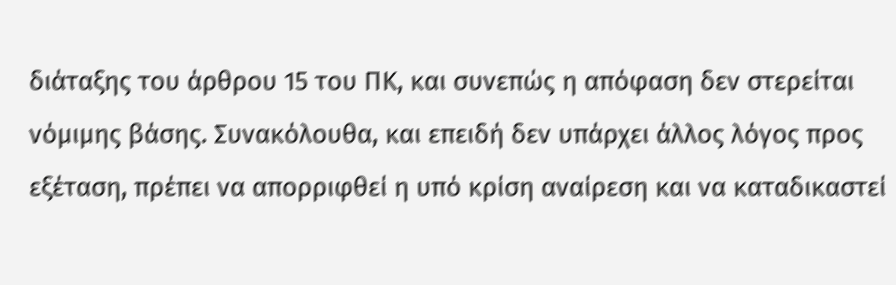διάταξης του άρθρου 15 του ΠΚ, και συνεπώς η απόφαση δεν στερείται νόμιμης βάσης. Συνακόλουθα, και επειδή δεν υπάρχει άλλος λόγος προς εξέταση, πρέπει να απορριφθεί η υπό κρίση αναίρεση και να καταδικαστεί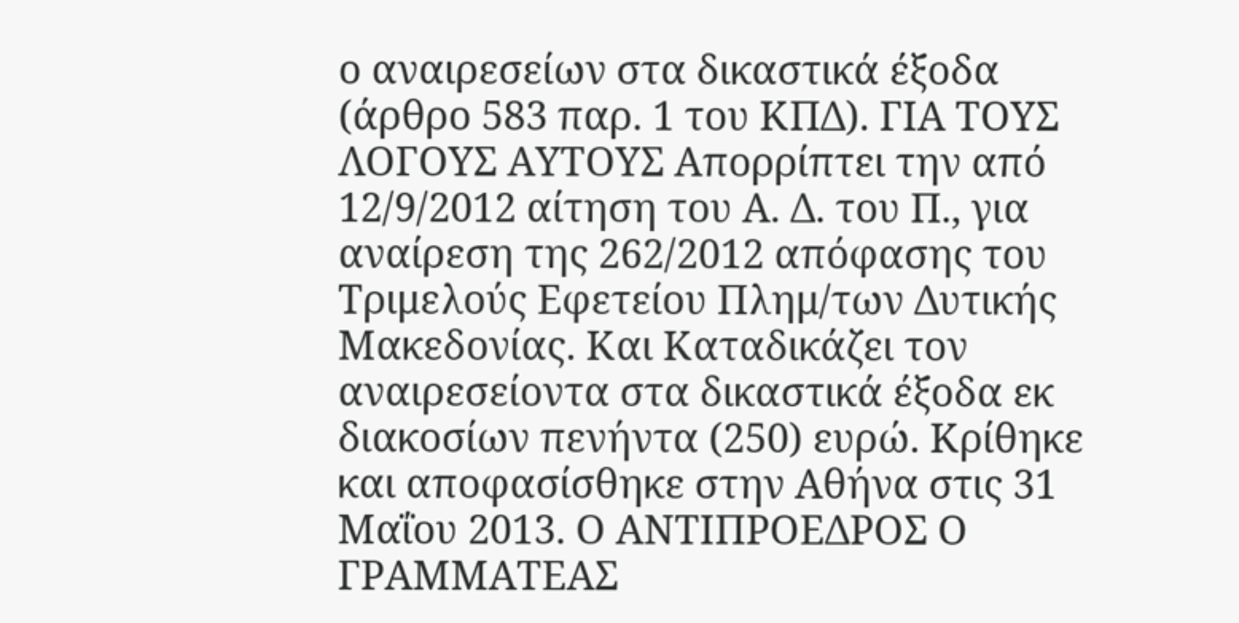ο αναιρεσείων στα δικαστικά έξοδα (άρθρο 583 παρ. 1 του ΚΠΔ). ΓΙΑ ΤΟΥΣ ΛΟΓΟΥΣ ΑΥΤΟΥΣ Απορρίπτει την από 12/9/2012 αίτηση του Α. Δ. του Π., για αναίρεση της 262/2012 απόφασης του Τριμελούς Εφετείου Πλημ/των Δυτικής Μακεδονίας. Και Καταδικάζει τον αναιρεσείοντα στα δικαστικά έξοδα εκ διακοσίων πενήντα (250) ευρώ. Κρίθηκε και αποφασίσθηκε στην Αθήνα στις 31 Μαΐου 2013. Ο ΑΝΤΙΠΡΟΕΔΡΟΣ Ο ΓΡΑΜΜΑΤΕΑΣ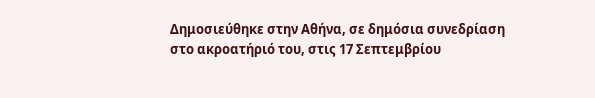Δημοσιεύθηκε στην Αθήνα, σε δημόσια συνεδρίαση στο ακροατήριό του, στις 17 Σεπτεμβρίου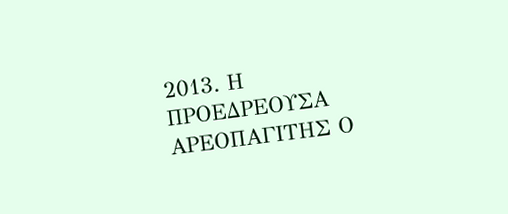2013. Η ΠΡΟΕΔΡΕΟΥΣΑ ΑΡΕΟΠΑΓΙΤΗΣ Ο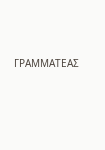ΓΡΑΜΜΑΤΕΑΣ